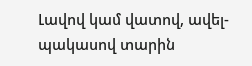Լավով կամ վատով, ավել-պակասով տարին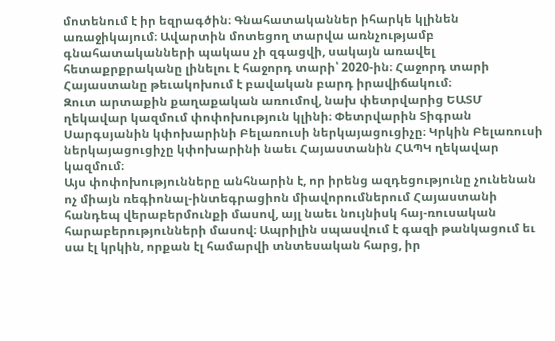մոտենում է իր եզրագծին։ Գնահատականներ իհարկե կլինեն առաջիկայում։ Ավարտին մոտեցող տարվա առնչությամբ գնահատականների պակաս չի զգացվի, սակայն առավել հետաքրքրականը լինելու է հաջորդ տարի՝ 2020-ին։ Հաջորդ տարի Հայաստանը թեւակոխում է բավական բարդ իրավիճակում։
Զուտ արտաքին քաղաքական առումով, նախ փետրվարից ԵԱՏՄ ղեկավար կազմում փոփոխություն կլինի։ Փետրվարին Տիգրան Սարգսյանին կփոխարինի Բելառուսի ներկայացուցիչը։ Կրկին Բելառուսի ներկայացուցիչը կփոխարինի նաեւ Հայաստանին ՀԱՊԿ ղեկավար կազմում։
Այս փոփոխությունները անհնարին է, որ իրենց ազդեցությունը չունենան ոչ միայն ռեգիոնալ-ինտեգրացիոն միավորումներում Հայաստանի հանդեպ վերաբերմունքի մասով, այլ նաեւ նույնիսկ հայ-ռուսական հարաբերությունների մասով։ Ապրիլին սպասվում է գազի թանկացում եւ սա էլ կրկին, որքան էլ համարվի տնտեսական հարց, իր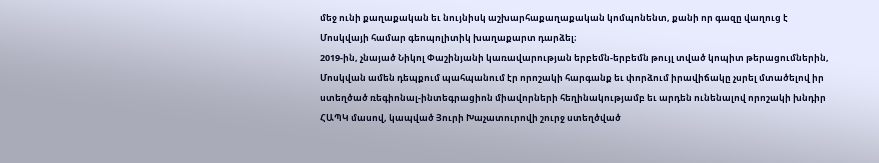մեջ ունի քաղաքական եւ նույնիսկ աշխարհաքաղաքական կոմպոնենտ, քանի որ գազը վաղուց է Մոսկվայի համար գեոպոլիտիկ խաղաքարտ դարձել։
2019-ին, չնայած Նիկոլ Փաշինյանի կառավարության երբեմն-երբեմն թույլ տված կոպիտ թերացումներին, Մոսկվան ամեն դեպքում պահպանում էր որոշակի հարգանք եւ փորձում իրավիճակը չսրել մտածելով իր ստեղծած ռեգիոնալ-ինտեգրացիոն միավորների հեղինակությամբ եւ արդեն ունենալով որոշակի խնդիր ՀԱՊԿ մասով, կապված Յուրի Խաչատուրովի շուրջ ստեղծված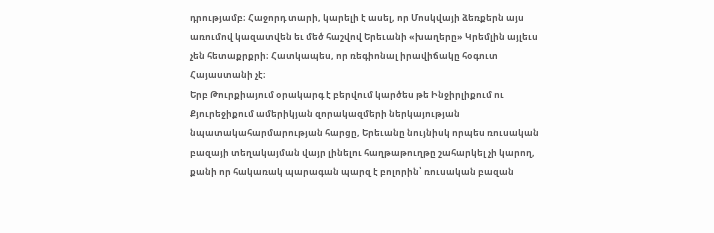դրությամբ։ Հաջորդ տարի, կարելի է ասել, որ Մոսկվայի ձեռքերն այս առումով կազատվեն եւ մեծ հաշվով Երեւանի «խաղերը» Կրեմլին այլեւս չեն հետաքրքրի։ Հատկապես, որ ռեգիոնալ իրավիճակը հօգուտ Հայաստանի չէ։
Երբ Թուրքիայում օրակարգ է բերվում կարծես թե Ինջիրլիքում ու Քյուրեջիքում ամերիկյան զորակազմերի ներկայության նպատակահարմարության հարցը, Երեւանը նույնիսկ որպես ռուսական բազայի տեղակայման վայր լինելու հաղթաթուղթը շահարկել չի կարող, քանի որ հակառակ պարագան պարզ է բոլորին՝ ռուսական բազան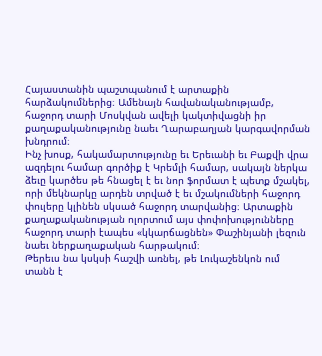Հայաստանին պաշտպանում է արտաքին հարձակումներից։ Ամենայն հավանականությամբ, հաջորդ տարի Մոսկվան ավելի կակտիվացնի իր քաղաքականությունը նաեւ Ղարաբաղյան կարգավորման խնդրում։
Ինչ խոսք, հակամարտությունը եւ Երեւանի եւ Բաքվի վրա ազդելու համար գործիք է Կրեմլի համար, սակայն ներկա ձեւը կարծես թե հնացել է եւ նոր ֆորմատ է պետք մշակել, որի մեկնարկը արդեն տրված է եւ մշակումների հաջորդ փուլերը կլինեն սկսած հաջորդ տարվանից։ Արտաքին քաղաքականության ոլորտում այս փոփոխությունները հաջորդ տարի էապես «կկարճացնեն» Փաշինյանի լեզուն նաեւ ներքաղաքական հարթակում։
Թերեւս նա կսկսի հաշվի առնել, թե Լուկաշենկոն ում տանն է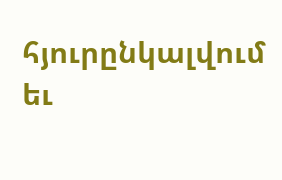հյուրընկալվում եւ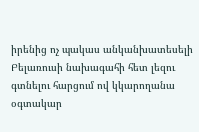իրենից ոչ պակաս անկանխատեսելի Բելառուսի նախագահի հետ լեզու գտնելու հարցում ով կկարողանա օգտակար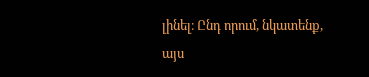լինել։ Ընդ որում, նկատենք, այս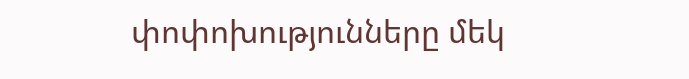փոփոխությունները մեկ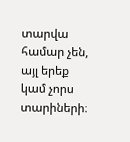տարվա համար չեն, այլ երեք կամ չորս տարիների։